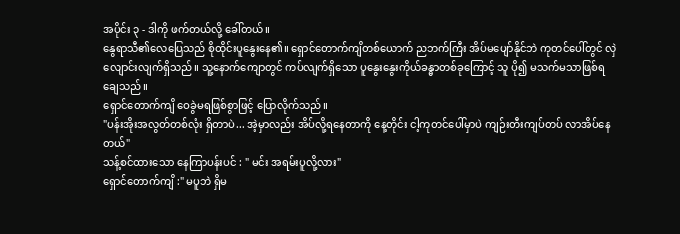အပိုင်း ၃ - ဒါကို ဖက်တယ်လို့ ခေါ်တယ်။
နွေရာသီ၏လေပြေသည် စိုထိုင်းပူနွေးနေ၏။ ရှောင်တောက်ကျိတစ်ယောက် ညဘက်ကြီး အိပ်မပျော်နိုင်ဘဲ ကုတင်ပေါ်တွင် လှဲလျောင်းလျက်ရှိသည်။ သူ့နောက်ကျောတွင် ကပ်လျက်ရှိသော ပူနွေးနွေးကိုယ်ခန္ဓာတစ်ခုကြောင့် သူ ပို၍ မသက်မသာဖြစ်ရချေသည်။
ရှောင်တောက်ကျိ ဝေခွဲမရဖြစ်စွာဖြင့် ပြောလိုက်သည်။
"ပန်းအိုးအလွတ်တစ်လုံး ရှိတာပဲ... အဲ့မှာလည်း အိပ်လို့ရနေတာကို နေ့တိုင်း ငါ့ကုတင်ပေါ်မှာပဲ ကျဉ်းတီးကျပ်တပ် လာအိပ်နေတယ်"
သန့်စင်ထားသော နေကြာပန်းပင် : " မင်း အရမ်းပူလို့လား"
ရှောင်တောက်ကျိ :" မပူဘဲ ရှိမ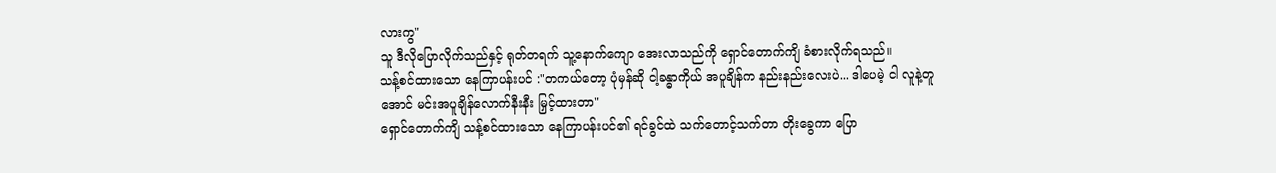လားကွ"
သူ ဒီလိုပြောလိုက်သည်နှင့် ရုတ်တရက် သူ့နောက်ကျော အေးလာသည်ကို ရှောင်တောက်ကျိ ခံစားလိုက်ရသည်။
သန့်စင်ထားသော နေကြာပန်းပင် :"တကယ်တော့ ပုံမှန်ဆို ငါ့ခန္ဓာကိုယ် အပူချိန်က နည်းနည်းလေးပဲ... ဒါပေမဲ့ ငါ လူနဲ့တူအောင် မင်းအပူချိန်လောက်နီးနီး မြှင့်ထားတာ"
ရှောင်တောက်ကျိ သန့်စင်ထားသော နေကြာပန်းပင်၏ ရင်ခွင်ထဲ သက်တောင့်သက်တာ တိုးခွေကာ ပြော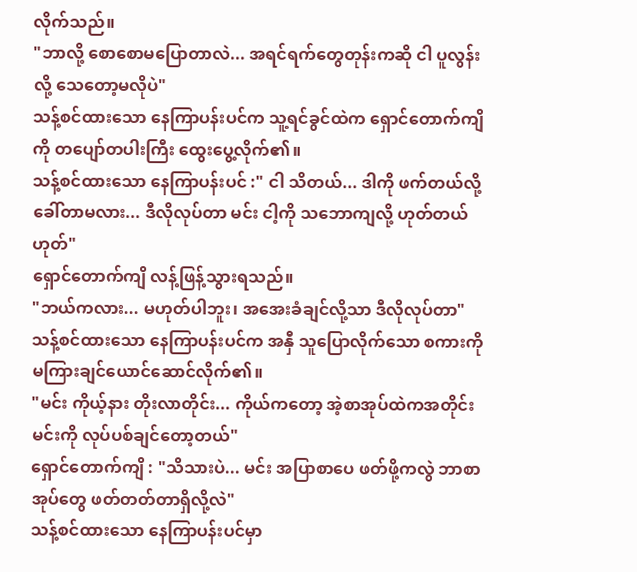လိုက်သည်။
"ဘာလို့ စောစောမပြောတာလဲ... အရင်ရက်တွေတုန်းကဆို ငါ ပူလွန်းလို့ သေတော့မလိုပဲ"
သန့်စင်ထားသော နေကြာပန်းပင်က သူ့ရင်ခွင်ထဲက ရှောင်တောက်ကျိကို တပျော်တပါးကြီး ထွေးပွေ့လိုက်၏။
သန့်စင်ထားသော နေကြာပန်းပင် :" ငါ သိတယ်... ဒါကို ဖက်တယ်လို့ ခေါ်တာမလား... ဒီလိုလုပ်တာ မင်း ငါ့ကို သဘောကျလို့ ဟုတ်တယ်ဟုတ်"
ရှောင်တောက်ကျိ လန့်ဖြန့်သွားရသည်။
"ဘယ်ကလား... မဟုတ်ပါဘူး၊ အအေးခံချင်လို့သာ ဒီလိုလုပ်တာ"
သန့်စင်ထားသော နေကြာပန်းပင်က အနှီ သူပြောလိုက်သော စကားကို မကြားချင်ယောင်ဆောင်လိုက်၏။
"မင်း ကိုယ့်နား တိုးလာတိုင်း... ကိုယ်ကတော့ အဲ့စာအုပ်ထဲကအတိုင်း မင်းကို လုပ်ပစ်ချင်တော့တယ်"
ရှောင်တောက်ကျိ : "သိသားပဲ... မင်း အပြာစာပေ ဖတ်ဖို့ကလွဲ ဘာစာအုပ်တွေ ဖတ်တတ်တာရှိလို့လဲ"
သန့်စင်ထားသော နေကြာပန်းပင်မှာ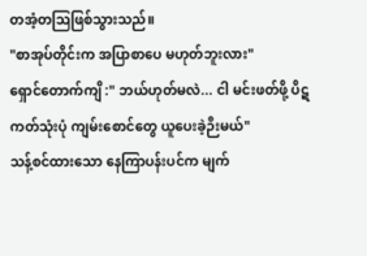တအံ့တဩဖြစ်သွားသည်။
"စာအုပ်တိုင်းက အပြာစာပေ မဟုတ်ဘူးလား"
ရှောင်တောက်ကျိ :" ဘယ်ဟုတ်မလဲ... ငါ မင်းဖတ်ဖို့ ပိဋကတ်သုံးပုံ ကျမ်းစောင်တွေ ယူပေးခဲ့ဉီးမယ်"
သန့်စင်ထားသော နေကြာပန်းပင်က မျက်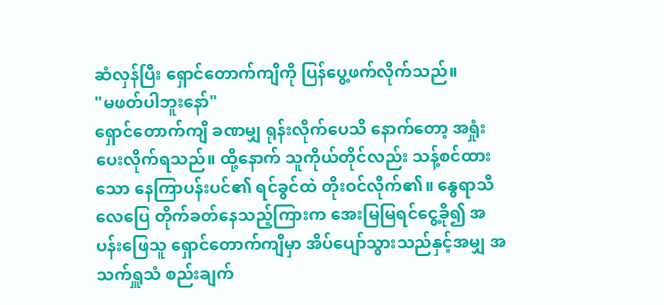ဆံလှန်ပြီး ရှောင်တောက်ကျိကို ပြန်ပွေ့ဖက်လိုက်သည်။
"မဖတ်ပါဘူးနော်"
ရှောင်တောက်ကျိ ခဏမျှ ရုန်းလိုက်ပေသိ နောက်တော့ အရှုံးပေးလိုက်ရသည်။ ထို့နောက် သူကိုယ်တိုင်လည်း သန့်စင်ထားသော နေကြာပန်းပင်၏ ရင်ခွင်ထဲ တိုးဝင်လိုက်၏။ နွေရာသီလေပြေ တိုက်ခတ်နေသည့်ကြားက အေးမြမြရင်ငွေ့ခို၍ အပန်းဖြေသူ ရှောင်တောက်ကျိမှာ အိပ်ပျော်သွားသည်နှင့်အမျှ အသက်ရှူသံ စည်းချက်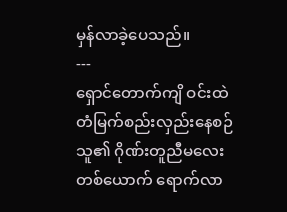မှန်လာခဲ့ပေသည်။
---
ရှောင်တောက်ကျိ ဝင်းထဲ တံမြက်စည်းလှည်းနေစဉ် သူ၏ ဂိုဏ်းတူညီမလေးတစ်ယောက် ရောက်လာ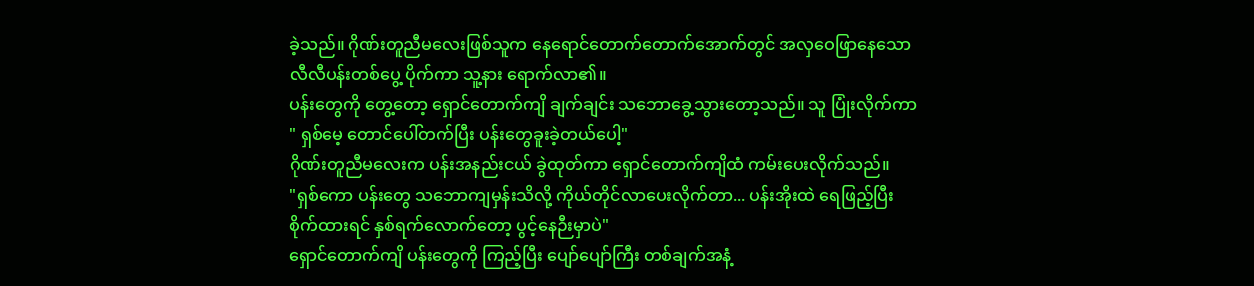ခဲ့သည်။ ဂိုဏ်းတူညီမလေးဖြစ်သူက နေရောင်တောက်တောက်အောက်တွင် အလှဝေဖြာနေသော လီလီပန်းတစ်ပွေ့ ပိုက်ကာ သူ့နား ရောက်လာ၏။
ပန်းတွေကို တွေ့တော့ ရှောင်တောက်ကျိ ချက်ချင်း သဘောခွေ့သွားတော့သည်။ သူ ပြုံးလိုက်ကာ
" ရှစ်မေ့ တောင်ပေါ်တက်ပြီး ပန်းတွေခူးခဲ့တယ်ပေါ့"
ဂိုဏ်းတူညီမလေးက ပန်းအနည်းငယ် ခွဲထုတ်ကာ ရှောင်တောက်ကျိထံ ကမ်းပေးလိုက်သည်။
"ရှစ်ကော ပန်းတွေ သဘောကျမှန်းသိလို့ ကိုယ်တိုင်လာပေးလိုက်တာ... ပန်းအိုးထဲ ရေဖြည့်ပြီး စိုက်ထားရင် နှစ်ရက်လောက်တော့ ပွင့်နေဉီးမှာပဲ"
ရှောင်တောက်ကျိ ပန်းတွေကို ကြည့်ပြီး ပျော်ပျော်ကြီး တစ်ချက်အနံ့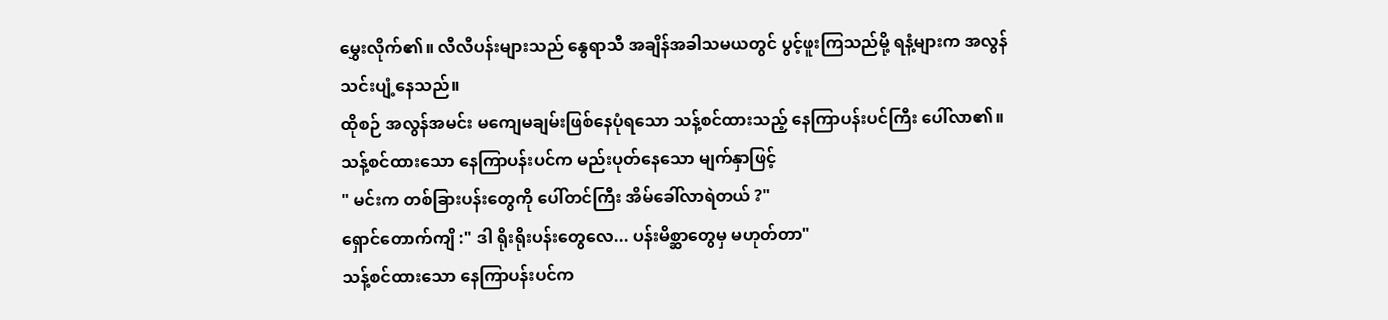မွှေးလိုက်၏။ လီလီပန်းများသည် နွေရာသီ အချိန်အခါသမယတွင် ပွင့်ဖူးကြသည်မို့ ရနံ့များက အလွန်သင်းပျံ့နေသည်။
ထိုစဉ် အလွန်အမင်း မကျေမချမ်းဖြစ်နေပုံရသော သန့်စင်ထားသည့် နေကြာပန်းပင်ကြီး ပေါ်လာ၏။
သန့်စင်ထားသော နေကြာပန်းပင်က မည်းပုတ်နေသော မျက်နှာဖြင့်
" မင်းက တစ်ခြားပန်းတွေကို ပေါ်တင်ကြီး အိမ်ခေါ်လာရဲတယ် ?"
ရှောင်တောက်ကျိ :" ဒါ ရိုးရိုးပန်းတွေလေ... ပန်းမိစ္ဆာတွေမှ မဟုတ်တာ"
သန့်စင်ထားသော နေကြာပန်းပင်က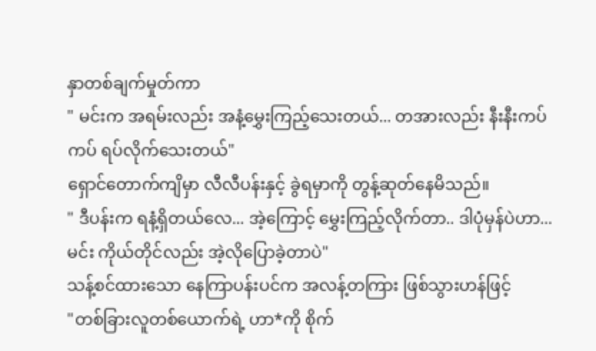နှာတစ်ချက်မှုတ်ကာ
" မင်းက အရမ်းလည်း အနံ့မွှေးကြည့်သေးတယ်... တအားလည်း နီးနီးကပ်ကပ် ရပ်လိုက်သေးတယ်"
ရှောင်တောက်ကျိမှာ လီလီပန်းနှင့် ခွဲရမှာကို တွန့်ဆုတ်နေမိသည်။
" ဒီပန်းက ရနံ့ရှိတယ်လေ... အဲ့ကြောင့် မွှေးကြည့်လိုက်တာ.. ဒါပုံမှန်ပဲဟာ... မင်း ကိုယ်တိုင်လည်း အဲ့လိုပြောခဲ့တာပဲ"
သန့်စင်ထားသော နေကြာပန်းပင်က အလန့်တကြား ဖြစ်သွားဟန်ဖြင့်
"တစ်ခြားလူတစ်ယောက်ရဲ့ ဟာ*ကို စိုက်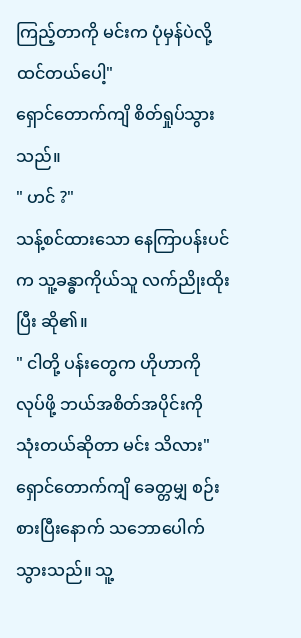ကြည့်တာကို မင်းက ပုံမှန်ပဲလို့ ထင်တယ်ပေါ့"
ရှောင်တောက်ကျိ စိတ်ရှုပ်သွားသည်။
" ဟင် ?"
သန့်စင်ထားသော နေကြာပန်းပင်က သူ့ခန္ဓာကိုယ်သူ လက်ညိုးထိုးပြီး ဆို၏။
" ငါတို့ ပန်းတွေက ဟိုဟာကို လုပ်ဖို့ ဘယ်အစိတ်အပိုင်းကို သုံးတယ်ဆိုတာ မင်း သိလား"
ရှောင်တောက်ကျိ ခေတ္တမျှ စဉ်းစားပြီးနောက် သဘောပေါက်သွားသည်။ သူ့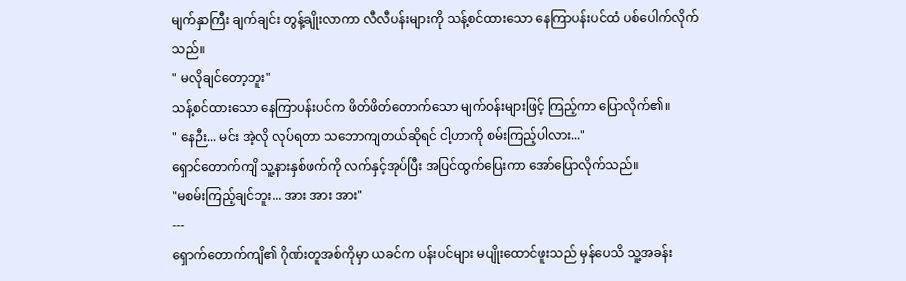မျက်နှာကြီး ချက်ချင်း တွန့်ချိုးလာကာ လီလီပန်းများကို သန့်စင်ထားသော နေကြာပန်းပင်ထံ ပစ်ပေါက်လိုက်သည်။
" မလိုချင်တော့ဘူး"
သန့်စင်ထားသော နေကြာပန်းပင်က ဖိတ်ဖိတ်တောက်သော မျက်ဝန်းများဖြင့် ကြည့်ကာ ပြောလိုက်၏။
" နေဉီး... မင်း အဲ့လို လုပ်ရတာ သဘောကျတယ်ဆိုရင် ငါ့ဟာကို စမ်းကြည့်ပါလား..."
ရှောင်တောက်ကျိ သူ့နားနှစ်ဖက်ကို လက်နှင့်အုပ်ပြီး အပြင်ထွက်ပြေးကာ အော်ပြောလိုက်သည်။
"မစမ်းကြည့်ချင်ဘူး... အား အား အား"
---
ရှောက်တောက်ကျိ၏ ဂိုဏ်းတူအစ်ကိုမှာ ယခင်က ပန်းပင်များ မပျိုးထောင်ဖူးသည် မှန်ပေသိ သူ့အခန်း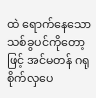ထဲ ရောက်နေသော သစ်ခွပင်ကိုတော့ဖြင့် အင်မတန် ဂရုစိုက်လှပေ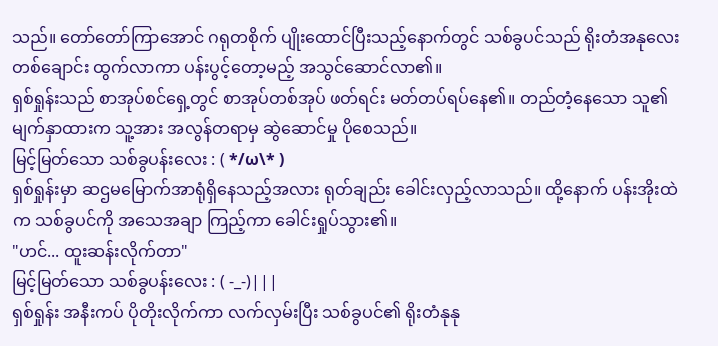သည်။ တော်တော်ကြာအောင် ဂရုတစိုက် ပျိုးထောင်ပြီးသည့်နောက်တွင် သစ်ခွပင်သည် ရိုးတံအနုလေးတစ်ချောင်း ထွက်လာကာ ပန်းပွင့်တော့မည့် အသွင်ဆောင်လာ၏။
ရှစ်ရှုန်းသည် စာအုပ်စင်ရှေ့တွင် စာအုပ်တစ်အုပ် ဖတ်ရင်း မတ်တပ်ရပ်နေ၏။ တည်တံ့နေသော သူ၏မျက်နှာထားက သူ့အား အလွန်တရာမှ ဆွဲဆောင်မှု ပိုစေသည်။
မြင့်မြတ်သော သစ်ခွပန်းလေး : ( */ω\* )
ရှစ်ရှုန်းမှာ ဆဌမမြောက်အာရုံရှိနေသည့်အလား ရုတ်ချည်း ခေါင်းလှည့်လာသည်။ ထို့နောက် ပန်းအိုးထဲက သစ်ခွပင်ကို အသေအချာ ကြည့်ကာ ခေါင်းရှုပ်သွား၏။
"ဟင်... ထူးဆန်းလိုက်တာ"
မြင့်မြတ်သော သစ်ခွပန်းလေး : ( -_-)|||
ရှစ်ရှုန်း အနီးကပ် ပိုတိုးလိုက်ကာ လက်လှမ်းပြီး သစ်ခွပင်၏ ရိုးတံနုနု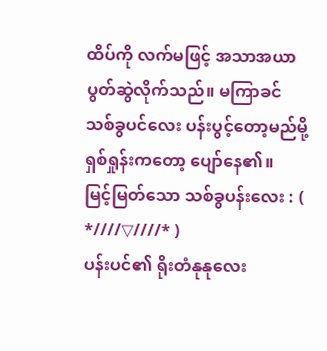ထိပ်ကို လက်မဖြင့် အသာအယာ ပွတ်ဆွဲလိုက်သည်။ မကြာခင် သစ်ခွပင်လေး ပန်းပွင့်တော့မည်မို့ ရှစ်ရှုန်းကတော့ ပျော်နေ၏။
မြင့်မြတ်သော သစ်ခွပန်းလေး : ( *////▽////* )
ပန်းပင်၏ ရိုးတံနုနုလေး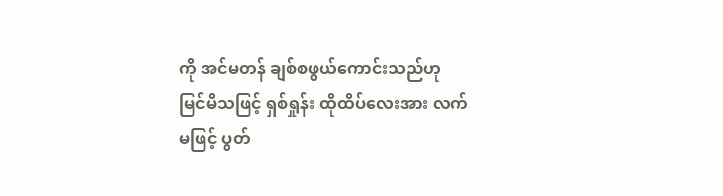ကို အင်မတန် ချစ်စဖွယ်ကောင်းသည်ဟု မြင်မိသဖြင့် ရှစ်ရှုန်း ထိုထိပ်လေးအား လက်မဖြင့် ပွတ်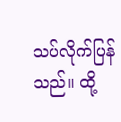သပ်လိုက်ပြန်သည်။ ထို့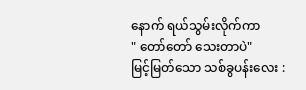နောက် ရယ်သွမ်းလိုက်ကာ
" တော်တော် သေးတာပဲ"
မြင့်မြတ်သော သစ်ခွပန်းလေး :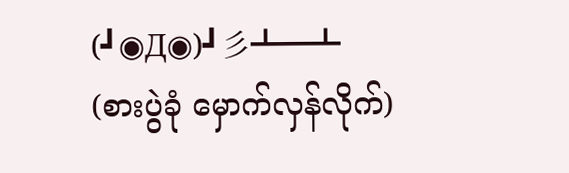(┛◉Д◉)┛彡┻━┻ (စားပွဲခုံ မှောက်လှန်လိုက်)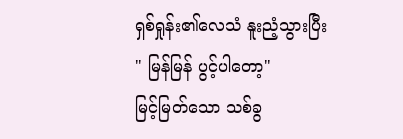ရှစ်ရှုန်း၏လေသံ နူးညံ့သွားပြီး
" မြန်မြန် ပွင့်ပါတော့"
မြင့်မြတ်သော သစ်ခွ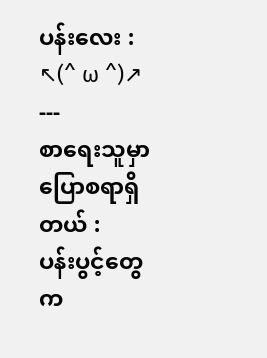ပန်းလေး : ↖(^ ω ^)↗
---
စာရေးသူမှာ ပြောစရာရှိတယ် :
ပန်းပွင့်တွေက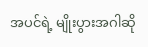အပင်ရဲ့ မျိုးပွားအဂါဆို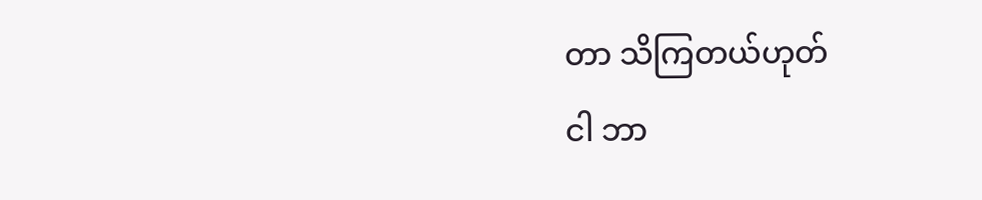တာ သိကြတယ်ဟုတ်
ငါ ဘာ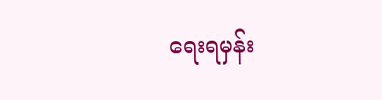ရေးရမှန်း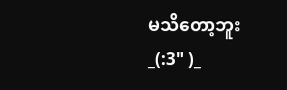မသိတော့ဘူး _(:3" )_